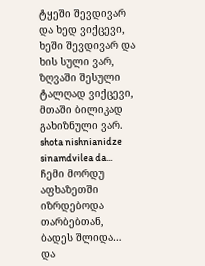ტყეში შევდივარ და ხედ ვიქცევი, ხეში შევდივარ და ხის სული ვარ, ზღვაში შესული ტალღად ვიქცევი, მთაში ბილიკად გახიზნული ვარ. shota nishnianidze sinamdvilea da...
ჩემი მორდუ აფხაზეთში იზრდებოდა თარბებთან, ბადეს შლიდა… და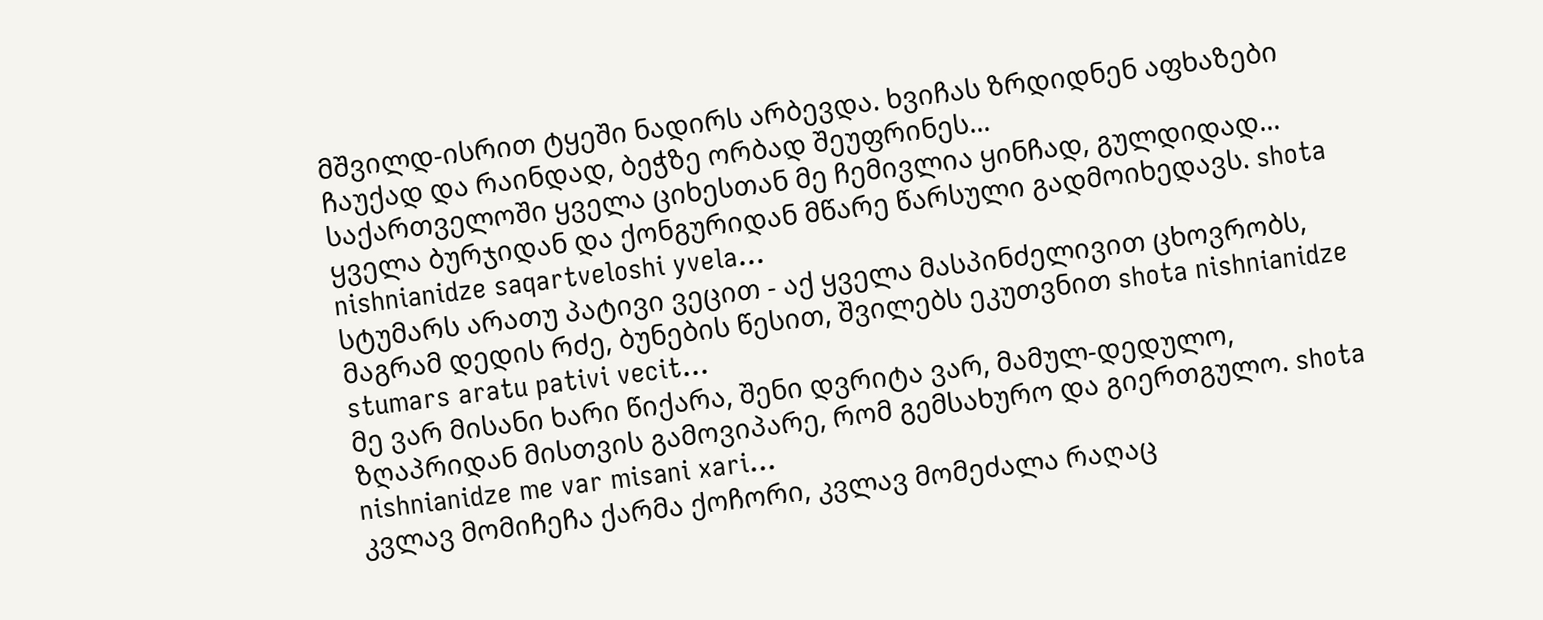მშვილდ-ისრით ტყეში ნადირს არბევდა. ხვიჩას ზრდიდნენ აფხაზები ჩაუქად და რაინდად, ბეჭზე ორბად შეუფრინეს...
საქართველოში ყველა ციხესთან მე ჩემივლია ყინჩად, გულდიდად... ყველა ბურჯიდან და ქონგურიდან მწარე წარსული გადმოიხედავს. shota nishnianidze saqartveloshi yvela...
სტუმარს არათუ პატივი ვეცით - აქ ყველა მასპინძელივით ცხოვრობს, მაგრამ დედის რძე, ბუნების წესით, შვილებს ეკუთვნით shota nishnianidze stumars aratu pativi vecit...
მე ვარ მისანი ხარი წიქარა, შენი დვრიტა ვარ, მამულ-დედულო, ზღაპრიდან მისთვის გამოვიპარე, რომ გემსახურო და გიერთგულო. shota nishnianidze me var misani xari...
კვლავ მომიჩეჩა ქარმა ქოჩორი, კვლავ მომეძალა რაღაც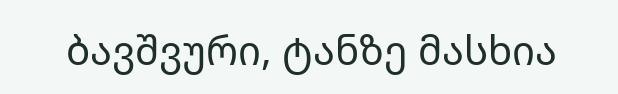ბავშვური, ტანზე მასხია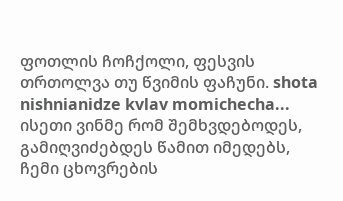ფოთლის ჩოჩქოლი, ფესვის თრთოლვა თუ წვიმის ფაჩუნი. shota nishnianidze kvlav momichecha...
ისეთი ვინმე რომ შემხვდებოდეს, გამიღვიძებდეს წამით იმედებს, ჩემი ცხოვრების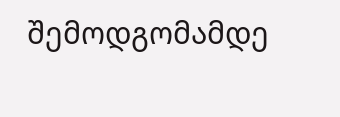შემოდგომამდე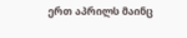ერთ აპრილს მაინც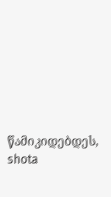წამიკიდებდეს, shota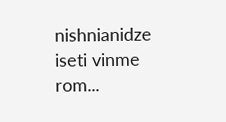nishnianidze iseti vinme rom...